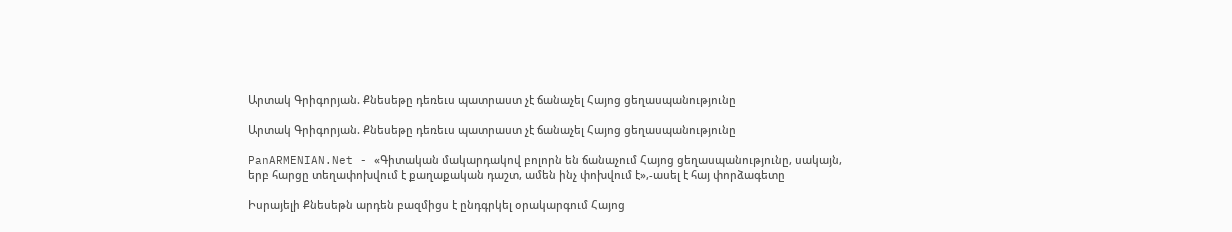Արտակ Գրիգորյան. Քնեսեթը դեռեւս պատրաստ չէ ճանաչել Հայոց ցեղասպանությունը

Արտակ Գրիգորյան. Քնեսեթը դեռեւս պատրաստ չէ ճանաչել Հայոց ցեղասպանությունը

PanARMENIAN.Net - «Գիտական մակարդակով բոլորն են ճանաչում Հայոց ցեղասպանությունը, սակայն, երբ հարցը տեղափոխվում է քաղաքական դաշտ, ամեն ինչ փոխվում է»,-ասել է հայ փորձագետը

Իսրայելի Քնեսեթն արդեն բազմիցս է ընդգրկել օրակարգում Հայոց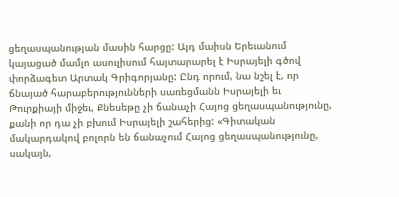ցեղասպանության մասին հարցը: Այդ մաիսն Երեւանում կայացած մամլո ասուլիսում հայտարարել է Իսրայելի գծով փորձագետ Արտակ Գրիգորյանը: Ընդ որում, նա նշել է, որ ճնայած հարաբերությունների սառեցմանն Իսրայելի եւ Թուրքիայի միջեւ, Քնեսեթը չի ճանաչի Հայոց ցեղասպանությունը, քանի որ դա չի բխում Իսրայելի շահերից: «Գիտական մակարդակով բոլորն են ճանաչում Հայոց ցեղասպանությունը, սակայն,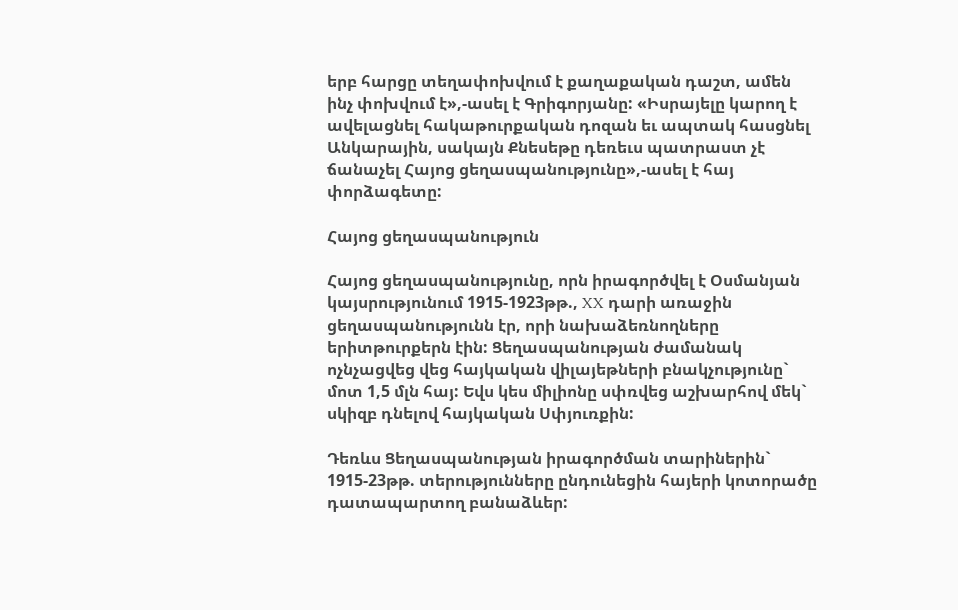երբ հարցը տեղափոխվում է քաղաքական դաշտ, ամեն ինչ փոխվում է»,-ասել է Գրիգորյանը: «Իսրայելը կարող է ավելացնել հակաթուրքական դոզան եւ ապտակ հասցնել Անկարային, սակայն Քնեսեթը դեռեւս պատրաստ չէ ճանաչել Հայոց ցեղասպանությունը»,-ասել է հայ փորձագետը:

Հայոց ցեղասպանություն

Հայոց ցեղասպանությունը, որն իրագործվել է Օսմանյան կայսրությունում 1915-1923թթ., XX դարի առաջին ցեղասպանությունն էր, որի նախաձեռնողները երիտթուրքերն էին: Ցեղասպանության ժամանակ ոչնչացվեց վեց հայկական վիլայեթների բնակչությունը` մոտ 1,5 մլն հայ: Եվս կես միլիոնը սփռվեց աշխարհով մեկ` սկիզբ դնելով հայկական Սփյուռքին:

Դեռևս Ցեղասպանության իրագործման տարիներին` 1915-23թթ. տերությունները ընդունեցին հայերի կոտորածը դատապարտող բանաձևեր: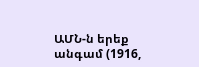ԱՄՆ-ն երեք անգամ (1916,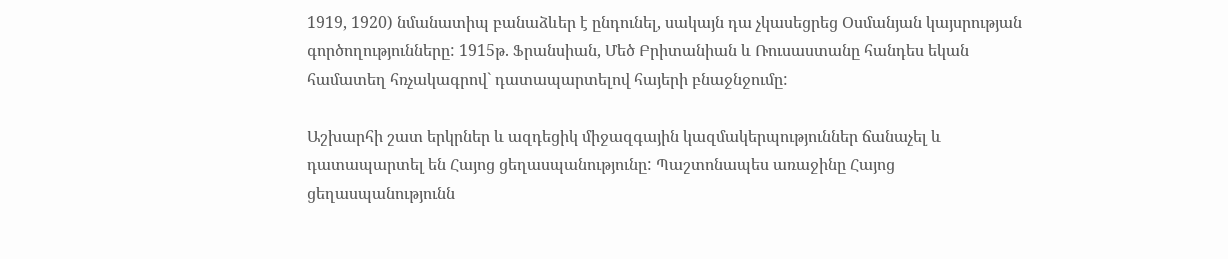1919, 1920) նմանատիպ բանաձևեր է ընդունել, սակայն դա չկասեցրեց Օսմանյան կայսրության գործողությունները: 1915թ. Ֆրանսիան, Մեծ Բրիտանիան և Ռուսաստանը հանդես եկան համատեղ հռչակագրով` դատապարտելով հայերի բնաջնջումը:

Աշխարհի շատ երկրներ և ազդեցիկ միջազգային կազմակերպություններ ճանաչել և դատապարտել են Հայոց ցեղասպանությունը: Պաշտոնապես առաջինը Հայոց ցեղասպանությունն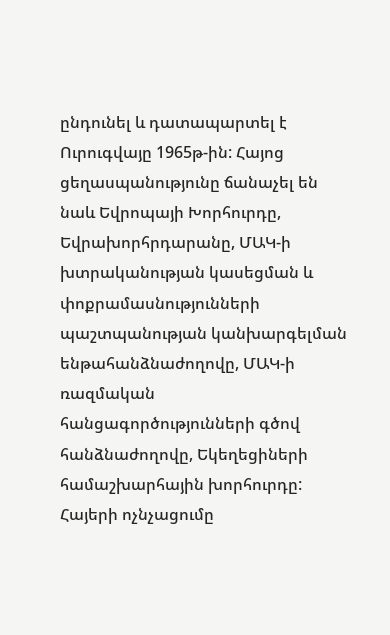ընդունել և դատապարտել է Ուրուգվայը 1965թ-ին: Հայոց ցեղասպանությունը ճանաչել են նաև Եվրոպայի Խորհուրդը, Եվրախորհրդարանը, ՄԱԿ-ի խտրականության կասեցման և փոքրամասնությունների պաշտպանության կանխարգելման ենթահանձնաժողովը, ՄԱԿ-ի ռազմական հանցագործությունների գծով հանձնաժողովը, Եկեղեցիների համաշխարհային խորհուրդը: Հայերի ոչնչացումը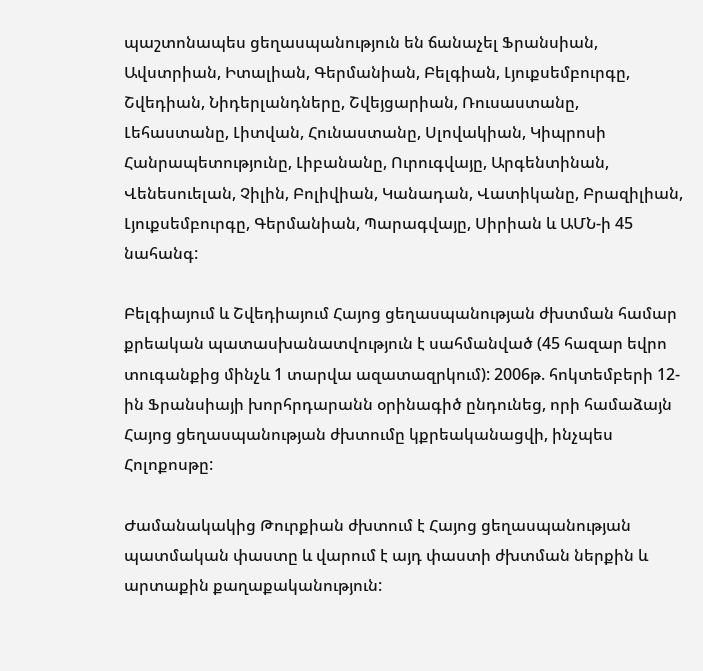պաշտոնապես ցեղասպանություն են ճանաչել Ֆրանսիան, Ավստրիան, Իտալիան, Գերմանիան, Բելգիան, Լյուքսեմբուրգը, Շվեդիան, Նիդերլանդները, Շվեյցարիան, Ռուսաստանը, Լեհաստանը, Լիտվան, Հունաստանը, Սլովակիան, Կիպրոսի Հանրապետությունը, Լիբանանը, Ուրուգվայը, Արգենտինան, Վենեսուելան, Չիլին, Բոլիվիան, Կանադան, Վատիկանը, Բրազիլիան, Լյուքսեմբուրգը, Գերմանիան, Պարագվայը, Սիրիան և ԱՄՆ-ի 45 նահանգ:

Բելգիայում և Շվեդիայում Հայոց ցեղասպանության ժխտման համար քրեական պատասխանատվություն է սահմանված (45 հազար եվրո տուգանքից մինչև 1 տարվա ազատազրկում): 2006թ. հոկտեմբերի 12-ին Ֆրանսիայի խորհրդարանն օրինագիծ ընդունեց, որի համաձայն Հայոց ցեղասպանության ժխտումը կքրեականացվի, ինչպես Հոլոքոսթը:

Ժամանակակից Թուրքիան ժխտում է Հայոց ցեղասպանության պատմական փաստը և վարում է այդ փաստի ժխտման ներքին և արտաքին քաղաքականություն: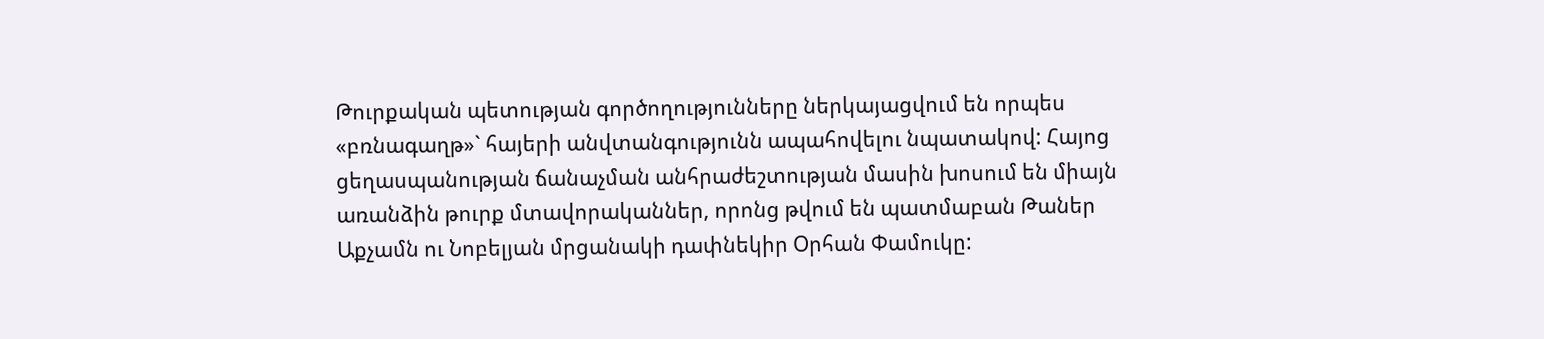Թուրքական պետության գործողությունները ներկայացվում են որպես «բռնագաղթ»` հայերի անվտանգությունն ապահովելու նպատակով: Հայոց ցեղասպանության ճանաչման անհրաժեշտության մասին խոսում են միայն առանձին թուրք մտավորականներ, որոնց թվում են պատմաբան Թաներ Աքչամն ու Նոբելյան մրցանակի դափնեկիր Օրհան Փամուկը: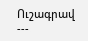Ուշագրավ
---